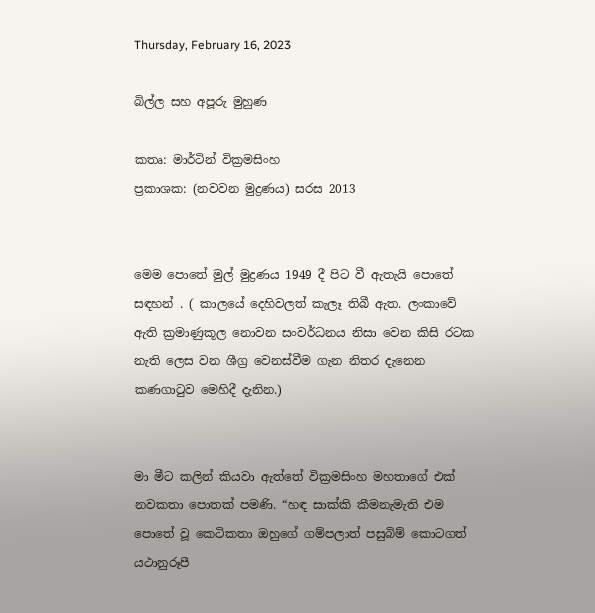Thursday, February 16, 2023

බිල්ල සහ අපූරු මුහුණ

කතෘ: මාර්ටින් වික්‍රමසිංහ
ප්‍රකාශක: (නවවන මුද්‍රණය) සරස 2013


මෙම පොතේ මුල් මුද්‍රණය 1949 දී පිට වී ඇතැයි පොතේ සඳහන් . ( කාලයේ දෙහිවලත් කැලෑ තිබී ඇත. ලංකාවේ ඇති ක්‍රමාණුකූල නොවන සංවර්ධනය නිසා වෙන කිසි රටක නැති ලෙස වන ශීග්‍ර වෙනස්වීම ගැන නිතර දැනෙන කණගාටුව මෙහිදී දැනින.)


මා මීට කලින් කියවා ඇත්තේ වික්‍රමසිංහ මහතාගේ එක් නවකතා පොතක් පමණි. “හඳ සාක්කි කීමනැමැති එම පොතේ වූ කෙටිකතා ඔහුගේ ගම්පලාත් පසුබිම් කොටගත් යථානුරූපී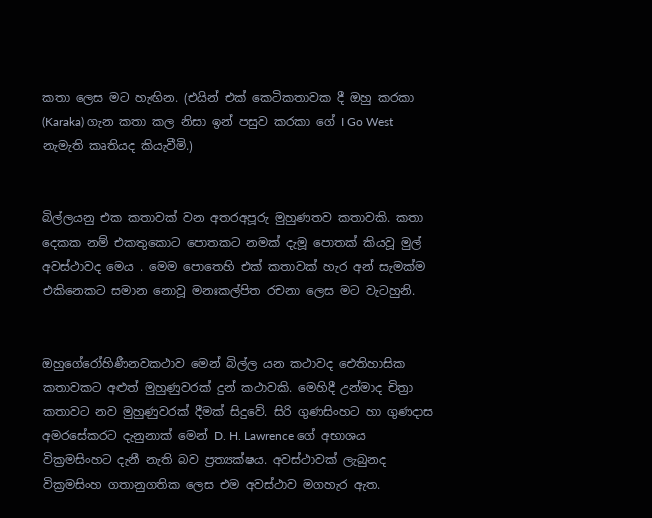කතා ලෙස මට හැඟින. (එයින් එක් කෙටිකතාවක දී ඔහු කරකා (Karaka) ගැන කතා කල නිසා ඉන් පසුව කරකා ගේ I Go West නැමැති කෘතියද කියැවීමි.)


බිල්ලයනු එක කතාවක් වන අතරඅපූරු මුහුණතව කතාවකි. කතා දෙකක නම් එකතුකොට පොතකට නමක් දැමූ පොතක් කියවූ මුල් අවස්ථාවද මෙය . මෙම පොතෙහි එක් කතාවක් හැර අන් සැමක්ම එකිනෙකට සමාන නොවූ මනඃකල්පිත රචනා ලෙස මට වැටහුනි.


ඔහුගේරෝහිණීනවකථාව මෙන් බිල්ල යන කථාවද ඓතිහාසික කතාවකට අළුත් මුහුණුවරක් දුන් කථාවකි. මෙහිදී උන්මාද චිත්‍රා කතාවට නව මුහුණුවරක් දීමක් සිදුවේ. සිරි ගුණසිංහට හා ගුණදාස අමරසේකරට දැනුනාක් මෙන් D. H. Lawrence ගේ අභාශය වික්‍රමසිංහට දැනී නැති බව ප්‍රත්‍යක්ෂය. අවස්ථාවක් ලැබුනද වික්‍රමසිංහ ගතානුගතික ලෙස එම අවස්ථාව මගහැර ඇත.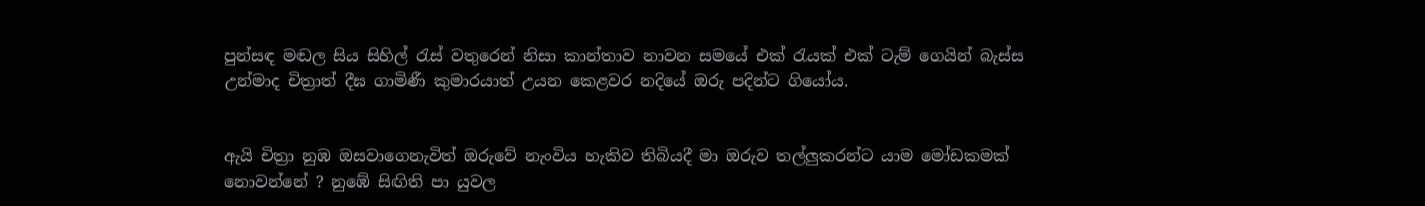පුන්සඳ මඬල සිය සිහිල් රැස් වතුරෙන් නිසා කාන්තාව නාවන සමයේ එක් රැයක් එක් ටැම් ගෙයින් බැස්ස උන්මාද චිත්‍රාත් දීඝ ගාමිණී කුමාරයාත් උයන කෙළවර නදියේ ඔරු පදින්ට ගියෝය.


ඇයි චිත්‍රා නුඹ ඔසවාගෙනැවිත් ඔරුවේ නැංවිය හැකිව තිබියදී මා ඔරුව තල්ලුකරන්ට යාම මෝඩකමක් නොවන්නේ ? නුඹේ සිඟිති පා යුවල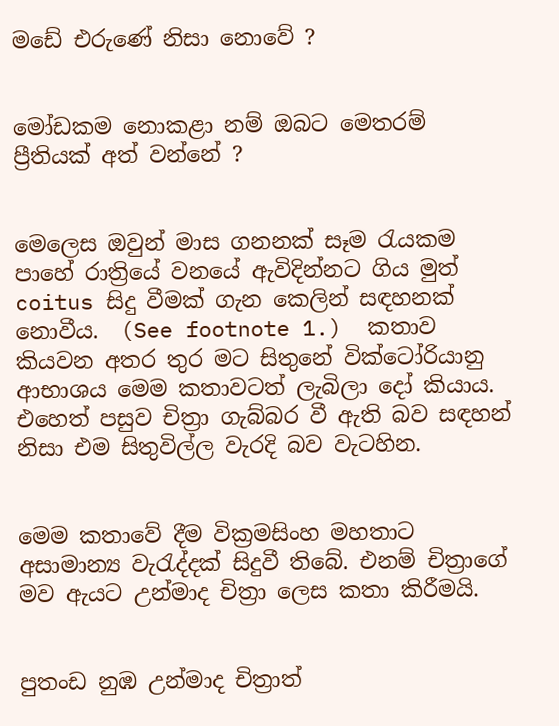මඩේ එරුණේ නිසා නොවේ ?


මෝඩකම නොකළා නම් ඔබට මෙතරම් ප්‍රීතියක් අත් වන්නේ ?


මෙලෙස ඔවුන් මාස ගනනක් සෑම රැයකම පාහේ රාත්‍රියේ වනයේ ඇවිදින්නට ගිය මුත් coitus සිදු වීමක් ගැන කෙලින් සඳහනක් නොවීය.  (See footnote 1.)  කතාව කියවන අතර තුර මට සිතුනේ වික්ටෝරියානු ආභාශය මෙම කතාවටත් ලැබිලා දෝ කියාය. එහෙත් පසුව චිත්‍රා ගැබ්බර වී ඇති බව සඳහන් නිසා එම සිතුවිල්ල වැරදි බව වැටහින.


මෙම කතාවේ දීම වික්‍රමසිංහ මහතාට අසාමාන්‍ය වැරැද්දක් සිදුවී තිබේ. එනම් චිත්‍රාගේ මව ඇයට උන්මාද චිත්‍රා ලෙස කතා කිරීමයි.


පුතංඩ නුඹ උන්මාද චිත්‍රාත්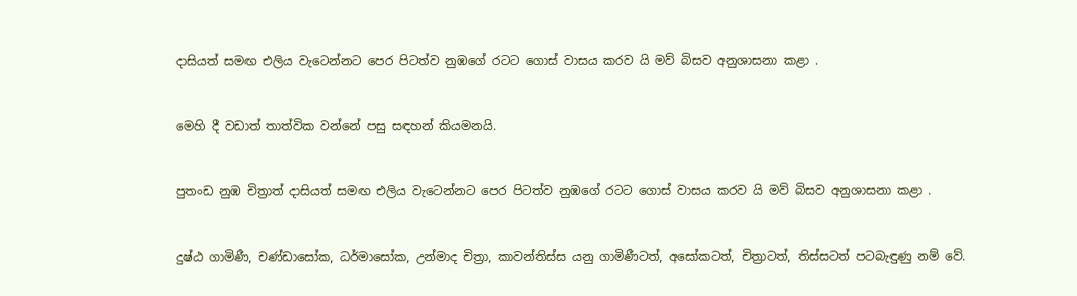දාසියත් සමඟ එලිය වැටෙන්නට පෙර පිටත්ව නුඹගේ රටට ගොස් වාසය කරව යි මව් බිසව අනුශාසනා කළා .


මෙහි දී වඩාත් තාත්වික වන්නේ පසු සඳහන් කියමනයි.


පුතංඩ නුඹ චිත්‍රාත් දාසියත් සමඟ එලිය වැටෙන්නට පෙර පිටත්ව නුඹගේ රටට ගොස් වාසය කරව යි මව් බිසව අනුශාසනා කළා .


දුෂ්ඨ ගාමිණී, චණ්ඩාසෝක, ධර්මාසෝක, උන්මාද චිත්‍රා, කාවන්තිස්ස යනු ගාමිණීටත්, අසෝකටත්, චිත්‍රාටත්, තිස්සටත් පටබැඳුණු නම් වේ.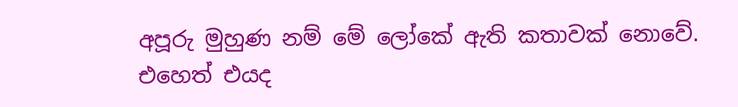අපූරු මුහුණ නම් මේ ලෝකේ ඇති කතාවක් නොවේ. එහෙත් එයද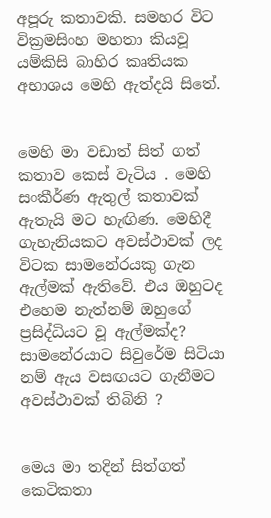අපූරු කතාවකි. සමහර විට වික්‍රමසිංහ මහතා කියවූ යම්කිසි බාහිර කෘතියක අභාශය මෙහි ඇත්දයි සිතේ.


මෙහි මා වඩාත් සිත් ගත් කතාව කෙස් වැටිය . මෙහි සංකීර්ණ ඇතුල් කතාවක් ඇතැයි මට හැඟිණ. මෙහිදී ගැහැනියකට අවස්ථාවක් ලද විටක සාමනේරයකු ගැන ඇල්මක් ඇතිවේ. එය ඔහුටද එහෙම නැත්නම් ඔහුගේ ප්‍රසිද්ධියට වූ ඇල්මක්ද? සාමනේරයාට සිවුරේම සිටියා නම් ඇය වසඟයට ගැනීමට අවස්ථාවක් තිබිනි ?


මෙය මා තදින් සිත්ගත් කෙටිකතා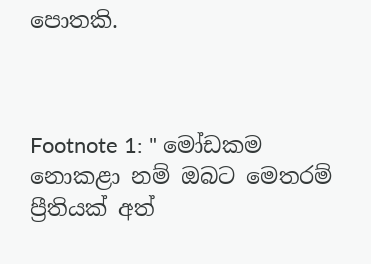පොතකි.



Footnote 1: " මෝඩකම නොකළා නම් ඔබට මෙතරම් ප්‍රීතියක් අත්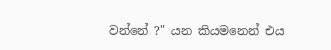වන්නේ ?" යන කියමනෙන් එය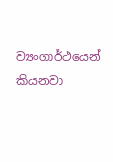ව්‍යංගාර්ථයෙන් කියනවා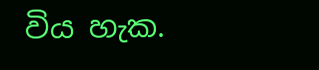විය හැක.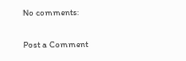No comments:

Post a Comment